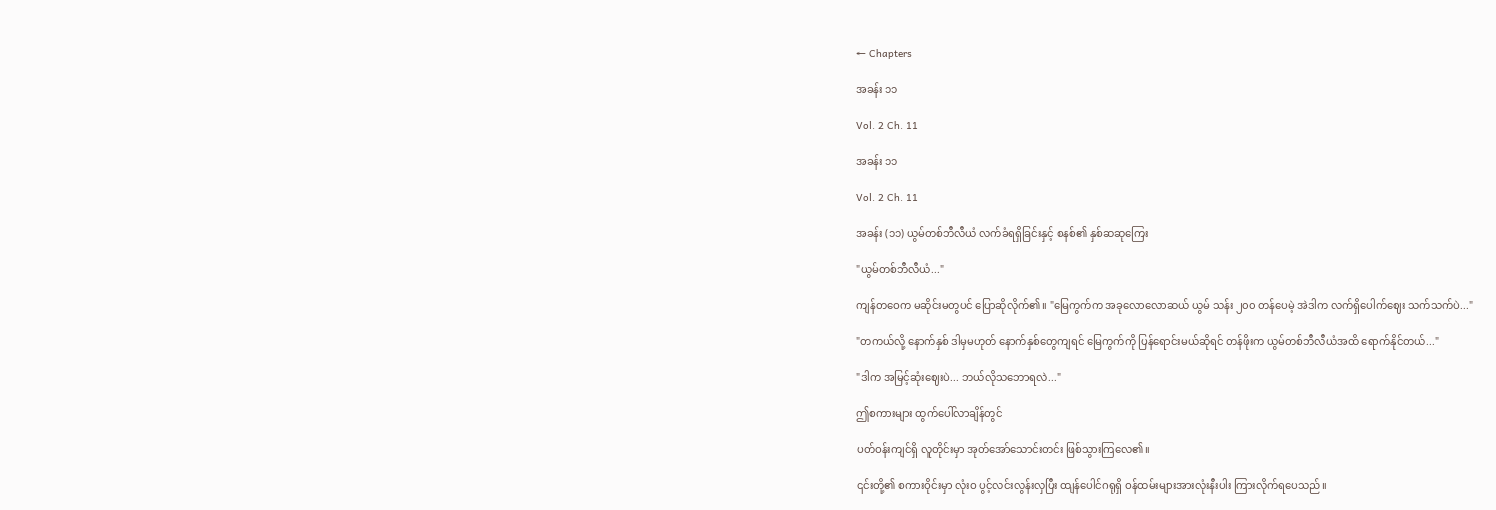← Chapters

အခန်း ၁၁

Vol. 2 Ch. 11

အခန်း ၁၁

Vol. 2 Ch. 11

အခန်း (၁၁) ယွမ်တစ်ဘီလီယံ လက်ခံရရှိခြင်းနှင့် စနစ်၏ နှစ်ဆဆုကြေး

"ယွမ်တစ်ဘီလီယံ..."

ကျန်တဝေက မဆိုင်းမတွပင် ပြောဆိုလိုက်၏။ "မြေကွက်က အခုလောလောဆယ် ယွမ် သန်း ၂၀၀ တန်ပေမဲ့ အဲဒါက လက်ရှိပေါက်ဈေး သက်သက်ပဲ..."

"တကယ်လို့ နောက်နှစ် ဒါမှမဟုတ် နောက်နှစ်တွေကျရင် မြေကွက်ကို ပြန်ရောင်းမယ်ဆိုရင် တန်ဖိုးက ယွမ်တစ်ဘီလီယံအထိ ရောက်နိုင်တယ်..."

"ဒါက အမြင့်ဆုံးဈေးပဲ... ဘယ်လိုသဘောရလဲ..."

ဤစကားများ ထွက်ပေါ်လာချိန်တွင်

ပတ်ဝန်းကျင်ရှိ လူတိုင်းမှာ အုတ်အော်သောင်းတင်း ဖြစ်သွားကြလေ၏။

၎င်းတို့၏ စကားဝိုင်းမှာ လုံးဝ ပွင့်လင်းလွန်းလှပြီး ထျန်ပေါင်ဂရုရှိ ဝန်ထမ်းများအားလုံးနီးပါး ကြားလိုက်ရပေသည်။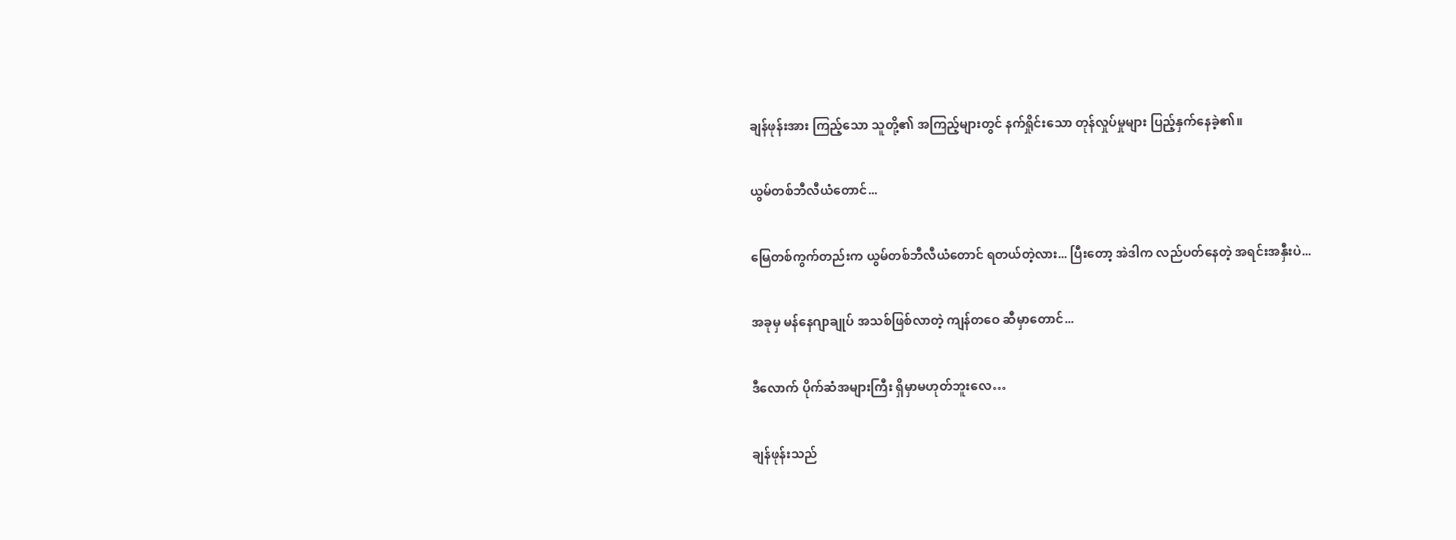ချန်ဖုန်းအား ကြည့်သော သူတို့၏ အကြည့်များတွင် နက်ရှိုင်းသော တုန်လှုပ်မှုများ ပြည့်နှက်နေခဲ့၏။

ယွမ်တစ်ဘီလီယံတောင်...

မြေတစ်ကွက်တည်းက ယွမ်တစ်ဘီလီယံတောင် ရတယ်တဲ့လား... ပြီးတော့ အဲဒါက လည်ပတ်နေတဲ့ အရင်းအနှီးပဲ...

အခုမှ မန်နေဂျာချုပ် အသစ်ဖြစ်လာတဲ့ ကျန်တဝေ ဆီမှာတောင်...

ဒီလောက် ပိုက်ဆံအများကြီး ရှိမှာမဟုတ်ဘူးလေ…

ချန်ဖုန်းသည်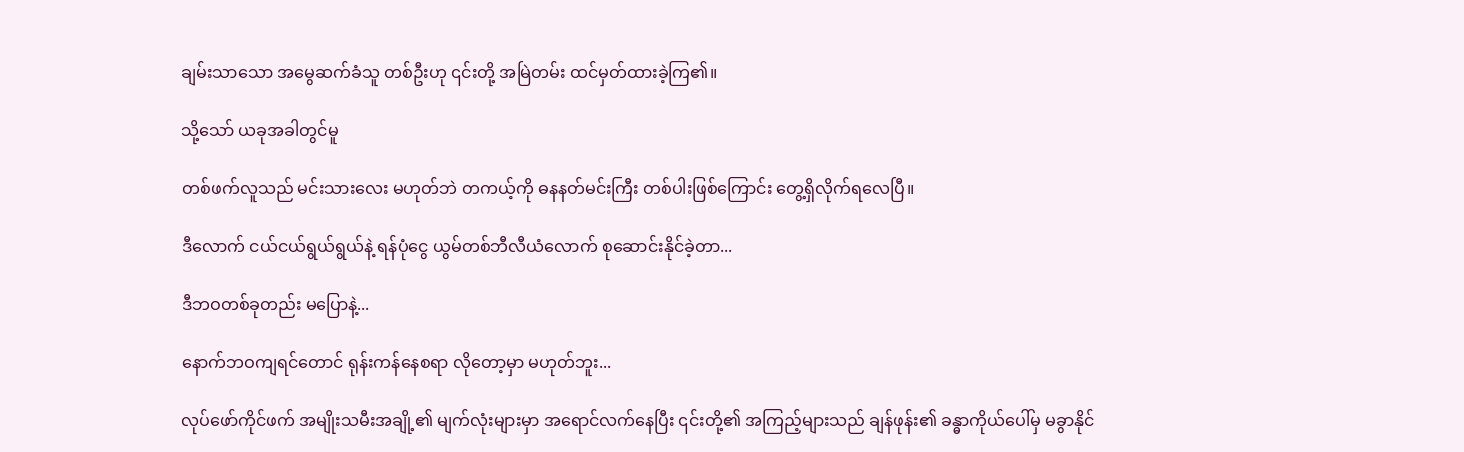ချမ်းသာသော အမွေဆက်ခံသူ တစ်ဦးဟု ၎င်းတို့ အမြဲတမ်း ထင်မှတ်ထားခဲ့ကြ၏။

သို့သော် ယခုအခါတွင်မူ

တစ်ဖက်လူသည် မင်းသားလေး မဟုတ်ဘဲ တကယ့်ကို ဓနနတ်မင်းကြီး တစ်ပါးဖြစ်ကြောင်း တွေ့ရှိလိုက်ရလေပြီ။

ဒီလောက် ငယ်ငယ်ရွယ်ရွယ်နဲ့ ရန်ပုံငွေ ယွမ်တစ်ဘီလီယံလောက် စုဆောင်းနိုင်ခဲ့တာ...

ဒီဘဝတစ်ခုတည်း မပြောနဲ့...

နောက်ဘဝကျရင်တောင် ရုန်းကန်နေစရာ လိုတော့မှာ မဟုတ်ဘူး...

လုပ်ဖော်ကိုင်ဖက် အမျိုးသမီးအချို့၏ မျက်လုံးများမှာ အရောင်လက်နေပြီး ၎င်းတို့၏ အကြည့်များသည် ချန်ဖုန်း၏ ခန္ဓာကိုယ်ပေါ်မှ မခွာနိုင်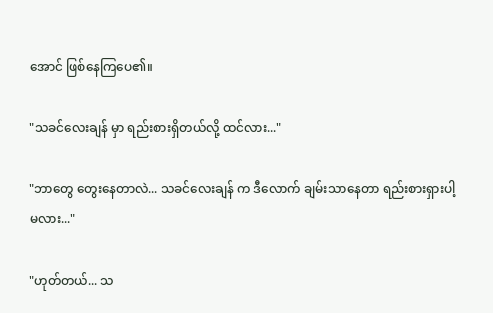အောင် ဖြစ်နေကြပေ၏။

"သခင်လေးချန် မှာ ရည်းစားရှိတယ်လို့ ထင်လား..."

"ဘာတွေ တွေးနေတာလဲ... သခင်လေးချန် က ဒီလောက် ချမ်းသာနေတာ ရည်းစားရှားပါ့မလား..."

"ဟုတ်တယ်... သ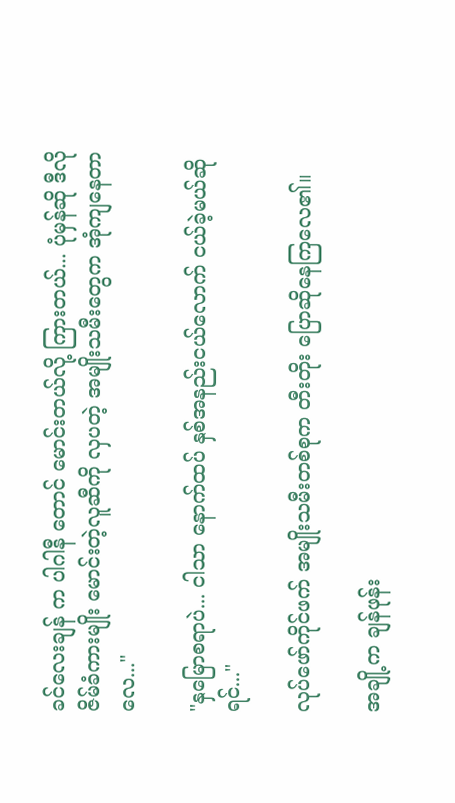ခင်လေးချန် က ပါဂါနီ တောင် မောင်းတယ်လို့ ကြားတယ်... ပုံမှန်ဆို ဒီလို ဇိမ်ခံကားမျိုး မောင်းတဲ့လူဆီကို လှပတဲ့ အမျိုးသမီးတွေက အုံကျနေတာလေ..."

"နှမြောစရာပဲ... ငါသာ နောက်ထပ် နှစ်အနည်းငယ်လောက် ငယ်ခဲ့မယ်ဆိုရင်..."

လုပ်ဖော်ကိုင်ဖက် အမျိုးသမီးတစ်စုက တီးတိုး ပြောဆိုနေကြလေ၏။

အချို့က ချန်ဖုန်း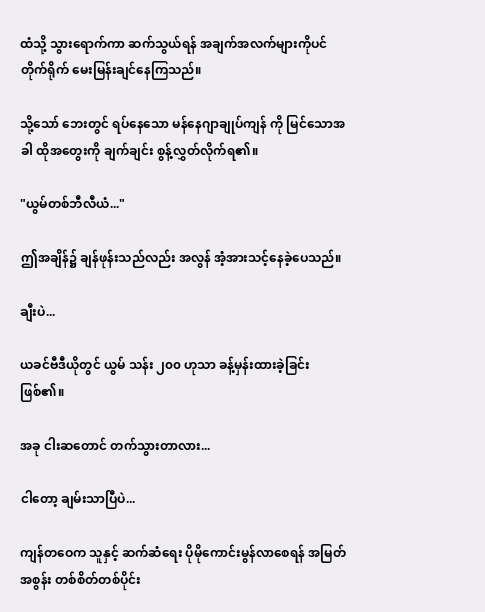ထံသို့ သွားရောက်ကာ ဆက်သွယ်ရန် အချက်အလက်များကိုပင် တိုက်ရိုက် မေးမြန်းချင်နေကြသည်။

သို့သော် ဘေးတွင် ရပ်နေသော မန်နေဂျာချုပ်ကျန် ကို မြင်သောအခါ ထိုအတွေးကို ချက်ချင်း စွန့်လွှတ်လိုက်ရ၏။

"ယွမ်တစ်ဘီလီယံ..."

ဤအချိန်၌ ချန်ဖုန်းသည်လည်း အလွန် အံ့အားသင့်နေခဲ့ပေသည်။

ချီးပဲ...

ယခင်ဗီဒီယိုတွင် ယွမ် သန်း ၂၀၀ ဟုသာ ခန့်မှန်းထားခဲ့ခြင်း ဖြစ်၏။

အခု ငါးဆတောင် တက်သွားတာလား...

ငါတော့ ချမ်းသာပြီပဲ...

ကျန်တဝေက သူနှင့် ဆက်ဆံရေး ပိုမိုကောင်းမွန်လာစေရန် အမြတ်အစွန်း တစ်စိတ်တစ်ပိုင်း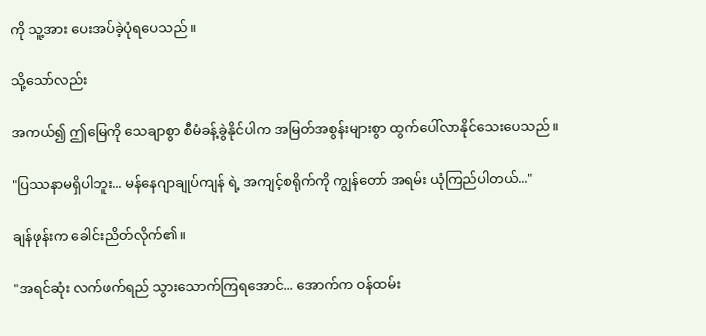ကို သူ့အား ပေးအပ်ခဲ့ပုံရပေသည်။

သို့သော်လည်း

အကယ်၍ ဤမြေကို သေချာစွာ စီမံခန့်ခွဲနိုင်ပါက အမြတ်အစွန်းများစွာ ထွက်ပေါ်လာနိုင်သေးပေသည်။

"ပြဿနာမရှိပါဘူး... မန်နေဂျာချုပ်ကျန် ရဲ့ အကျင့်စရိုက်ကို ကျွန်တော် အရမ်း ယုံကြည်ပါတယ်..."

ချန်ဖုန်းက ခေါင်းညိတ်လိုက်၏။

"အရင်ဆုံး လက်ဖက်ရည် သွားသောက်ကြရအောင်... အောက်က ဝန်ထမ်း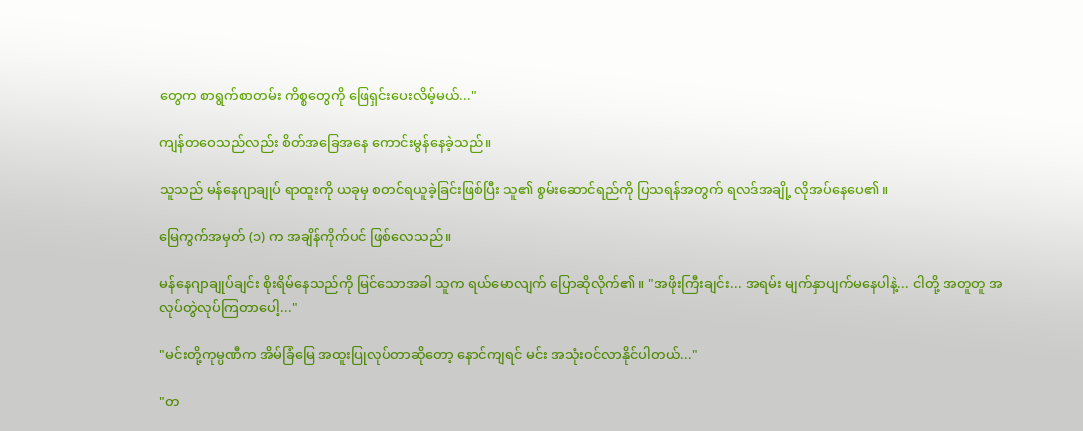တွေက စာရွက်စာတမ်း ကိစ္စတွေကို ဖြေရှင်းပေးလိမ့်မယ်..."

ကျန်တဝေသည်လည်း စိတ်အခြေအနေ ကောင်းမွန်နေခဲ့သည်။

သူသည် မန်နေဂျာချုပ် ရာထူးကို ယခုမှ စတင်ရယူခဲ့ခြင်းဖြစ်ပြီး သူ၏ စွမ်းဆောင်ရည်ကို ပြသရန်အတွက် ရလဒ်အချို့ လိုအပ်နေပေ၏။

မြေကွက်အမှတ် (၁) က အချိန်ကိုက်ပင် ဖြစ်လေသည်။

မန်နေဂျာချုပ်ချင်း စိုးရိမ်နေသည်ကို မြင်သောအခါ သူက ရယ်မောလျက် ပြောဆိုလိုက်၏။ "အဖိုးကြီးချင်း... အရမ်း မျက်နှာပျက်မနေပါနဲ့... ငါတို့ အတူတူ အလုပ်တွဲလုပ်ကြတာပေါ့..."

"မင်းတို့ကုမ္ပဏီက အိမ်ခြံမြေ အထူးပြုလုပ်တာဆိုတော့ နောင်ကျရင် မင်း အသုံးဝင်လာနိုင်ပါတယ်..."

"တ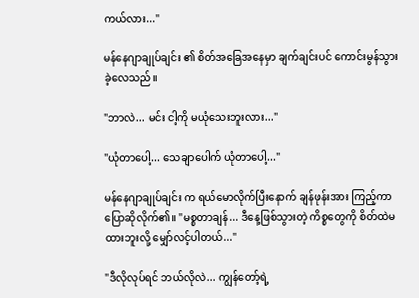ကယ်လား..."

မန်နေဂျာချုပ်ချင်း ၏ စိတ်အခြေအနေမှာ ချက်ချင်းပင် ကောင်းမွန်သွားခဲ့လေသည်။

"ဘာလဲ... မင်း ငါ့ကို မယုံသေးဘူးလား..."

"ယုံတာပေါ့... သေချာပေါက် ယုံတာပေါ့..."

မန်နေဂျာချုပ်ချင်း က ရယ်မောလိုက်ပြီးနောက် ချန်ဖုန်းအား ကြည့်ကာ ပြောဆိုလိုက်၏။ "မစ္စတာချန်... ဒီနေ့ဖြစ်သွားတဲ့ ကိစ္စတွေကို စိတ်ထဲမထားဘူးလို့ မျှော်လင့်ပါတယ်..."

"ဒီလိုလုပ်ရင် ဘယ်လိုလဲ... ကျွန်တော့်ရဲ့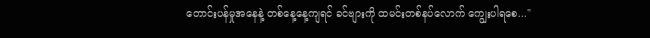တောင်းပန်မှုအနေနဲ့ တစ်နေ့နေ့ကျရင် ခင်ဗျားကို ထမင်းတစ်နပ်လောက် ကျွေးပါရစေ..."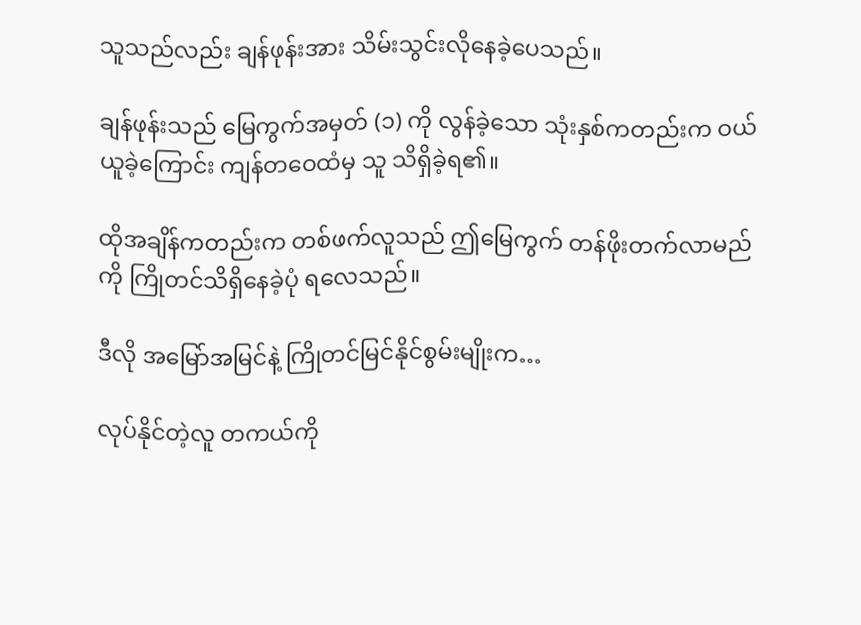သူသည်လည်း ချန်ဖုန်းအား သိမ်းသွင်းလိုနေခဲ့ပေသည်။

ချန်ဖုန်းသည် မြေကွက်အမှတ် (၁) ကို လွန်ခဲ့သော သုံးနှစ်ကတည်းက ဝယ်ယူခဲ့ကြောင်း ကျန်တဝေထံမှ သူ သိရှိခဲ့ရ၏။

ထိုအချိန်ကတည်းက တစ်ဖက်လူသည် ဤမြေကွက် တန်ဖိုးတက်လာမည်ကို ကြိုတင်သိရှိနေခဲ့ပုံ ရလေသည်။

ဒီလို အမြော်အမြင်နဲ့ ကြိုတင်မြင်နိုင်စွမ်းမျိုးက…

လုပ်နိုင်တဲ့လူ တကယ်ကို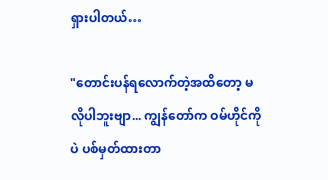ရှားပါတယ်…

"တောင်းပန်ရလောက်တဲ့အထိတော့ မလိုပါဘူးဗျာ... ကျွန်တော်က ဝမ်ဟိုင်ကိုပဲ ပစ်မှတ်ထားတာ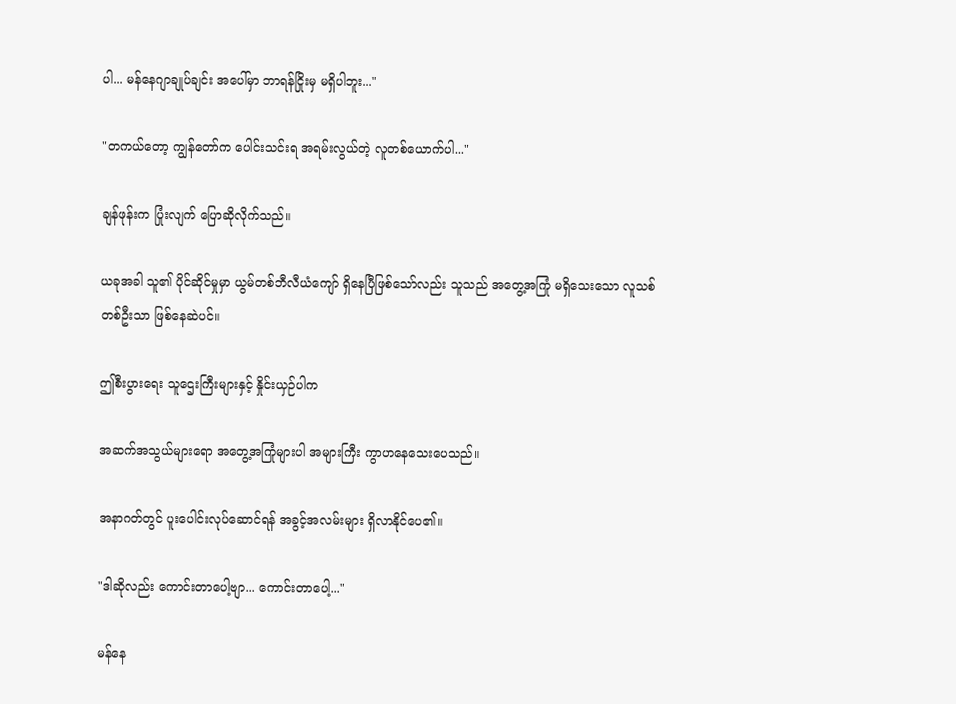ပါ... မန်နေဂျာချုပ်ချင်း အပေါ်မှာ ဘာရန်ငြိုးမှ မရှိပါဘူး..."

"တကယ်တော့ ကျွန်တော်က ပေါင်းသင်းရ အရမ်းလွယ်တဲ့ လူတစ်ယောက်ပါ..."

ချန်ဖုန်းက ပြုံးလျက် ပြောဆိုလိုက်သည်။

ယခုအခါ သူ၏ ပိုင်ဆိုင်မှုမှာ ယွမ်တစ်ဘီလီယံကျော် ရှိနေပြီဖြစ်သော်လည်း သူသည် အတွေ့အကြုံ မရှိသေးသော လူသစ်တစ်ဦးသာ ဖြစ်နေဆဲပင်။

ဤစီးပွားရေး သူဌေးကြီးများနှင့် နှိုင်းယှဉ်ပါက

အဆက်အသွယ်များရော အတွေ့အကြုံများပါ အများကြီး ကွာဟနေသေးပေသည်။

အနာဂတ်တွင် ပူးပေါင်းလုပ်ဆောင်ရန် အခွင့်အလမ်းများ ရှိလာနိုင်ပေ၏။

"ဒါဆိုလည်း ကောင်းတာပေါ့ဗျာ... ကောင်းတာပေါ့..."

မန်နေ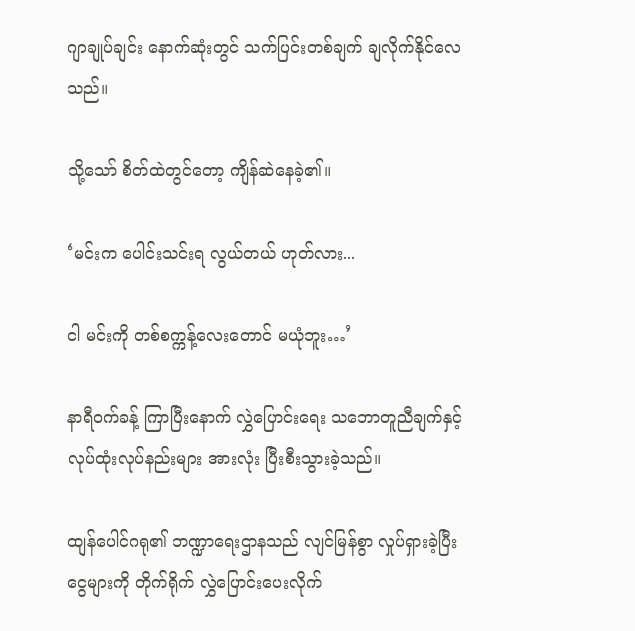ဂျာချုပ်ချင်း နောက်ဆုံးတွင် သက်ပြင်းတစ်ချက် ချလိုက်နိုင်လေသည်။

သို့သော် စိတ်ထဲတွင်တော့ ကျိန်ဆဲနေခဲ့၏။

‘မင်းက ပေါင်းသင်းရ လွယ်တယ် ဟုတ်လား...

ငါ မင်းကို တစ်စက္ကန့်လေးတောင် မယုံဘူး…’

နာရီဝက်ခန့် ကြာပြီးနောက် လွှဲပြောင်းရေး သဘောတူညီချက်နှင့် လုပ်ထုံးလုပ်နည်းများ အားလုံး ပြီးစီးသွားခဲ့သည်။

ထျန်ပေါင်ဂရု၏ ဘဏ္ဍာရေးဌာနသည် လျင်မြန်စွာ လှုပ်ရှားခဲ့ပြီး ငွေများကို တိုက်ရိုက် လွှဲပြောင်းပေးလိုက်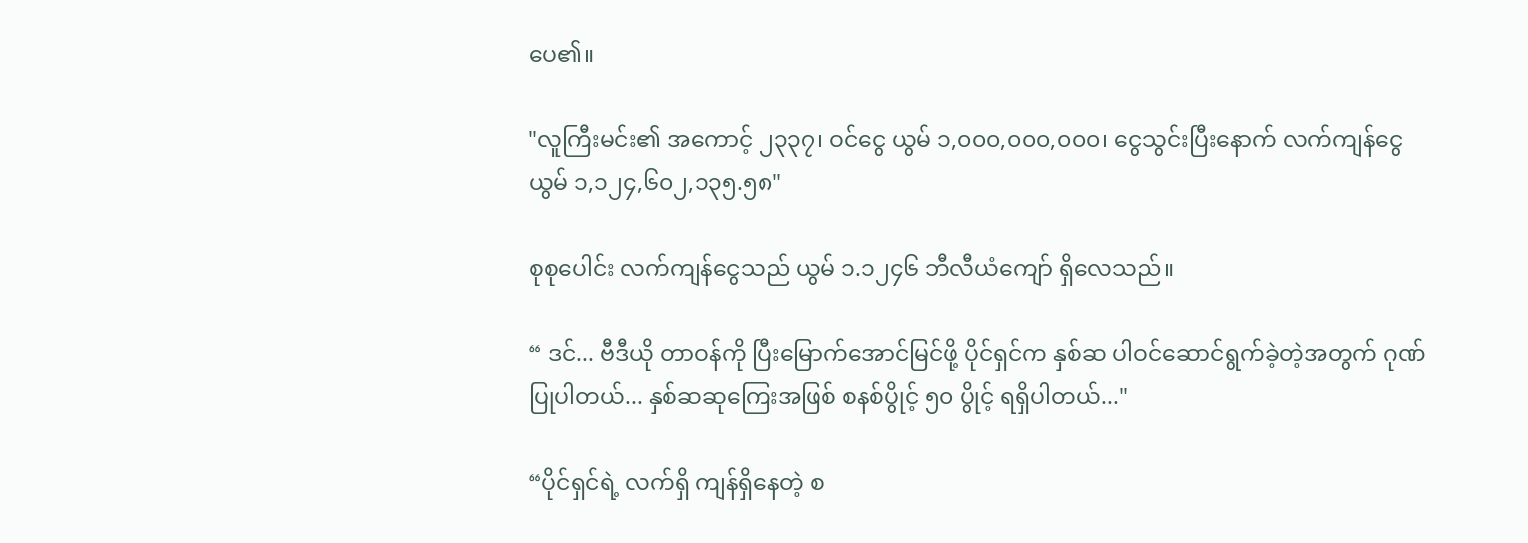ပေ၏။

"လူကြီးမင်း၏ အကောင့် ၂၃၃၇၊ ဝင်ငွေ ယွမ် ၁,၀၀၀,၀၀၀,၀၀၀၊ ငွေသွင်းပြီးနောက် လက်ကျန်ငွေ ယွမ် ၁,၁၂၄,၆၀၂,၁၃၅.၅၈"

စုစုပေါင်း လက်ကျန်ငွေသည် ယွမ် ၁.၁၂၄၆ ဘီလီယံကျော် ရှိလေသည်။

“ ဒင်... ဗီဒီယို တာဝန်ကို ပြီးမြောက်အောင်မြင်ဖို့ ပိုင်ရှင်က နှစ်ဆ ပါဝင်ဆောင်ရွက်ခဲ့တဲ့အတွက် ဂုဏ်ပြုပါတယ်... နှစ်ဆဆုကြေးအဖြစ် စနစ်ပွိုင့် ၅၀ ပွိုင့် ရရှိပါတယ်..."

“ပိုင်ရှင်ရဲ့ လက်ရှိ ကျန်ရှိနေတဲ့ စ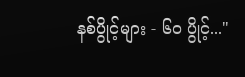နစ်ပွိုင့်များ - ၆၀ ပွိုင့်..."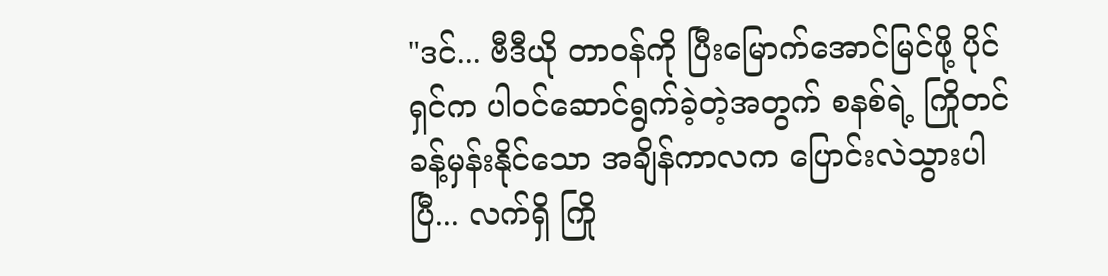"ဒင်... ဗီဒီယို တာဝန်ကို ပြီးမြောက်အောင်မြင်ဖို့ ပိုင်ရှင်က ပါဝင်ဆောင်ရွက်ခဲ့တဲ့အတွက် စနစ်ရဲ့ ကြိုတင်ခန့်မှန်းနိုင်သော အချိန်ကာလက ပြောင်းလဲသွားပါပြီ... လက်ရှိ ကြို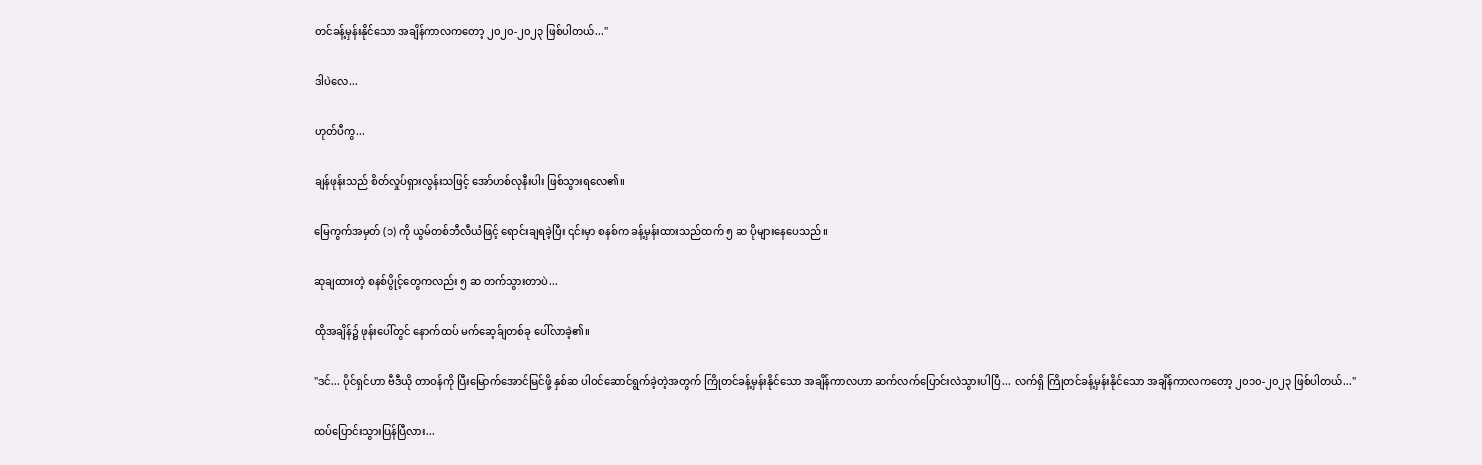တင်ခန့်မှန်းနိုင်သော အချိန်ကာလကတော့ ၂၀၂၀-၂၀၂၃ ဖြစ်ပါတယ်..."

ဒါပဲလေ...

ဟုတ်ပီကွ...

ချန်ဖုန်းသည် စိတ်လှုပ်ရှားလွန်းသဖြင့် အော်ဟစ်လုနီးပါး ဖြစ်သွားရလေ၏။

မြေကွက်အမှတ် (၁) ကို ယွမ်တစ်ဘီလီယံဖြင့် ရောင်းချရခဲ့ပြီး ၎င်းမှာ စနစ်က ခန့်မှန်းထားသည်ထက် ၅ ဆ ပိုများနေပေသည်။

ဆုချထားတဲ့ စနစ်ပွိုင့်တွေကလည်း ၅ ဆ တက်သွားတာပဲ...

ထိုအချိန်၌ ဖုန်းပေါ်တွင် နောက်ထပ် မက်ဆေ့ခ်ျတစ်ခု ပေါ်လာခဲ့၏။

"ဒင်... ပိုင်ရှင်ဟာ ဗီဒီယို တာဝန်ကို ပြီးမြောက်အောင်မြင်ဖို့ နှစ်ဆ ပါဝင်ဆောင်ရွက်ခဲ့တဲ့အတွက် ကြိုတင်ခန့်မှန်းနိုင်သော အချိန်ကာလဟာ ဆက်လက်ပြောင်းလဲသွားပါပြီ... လက်ရှိ ကြိုတင်ခန့်မှန်းနိုင်သော အချိန်ကာလကတော့ ၂၀၁၀-၂၀၂၃ ဖြစ်ပါတယ်..."

ထပ်ပြောင်းသွားပြန်ပြီလား...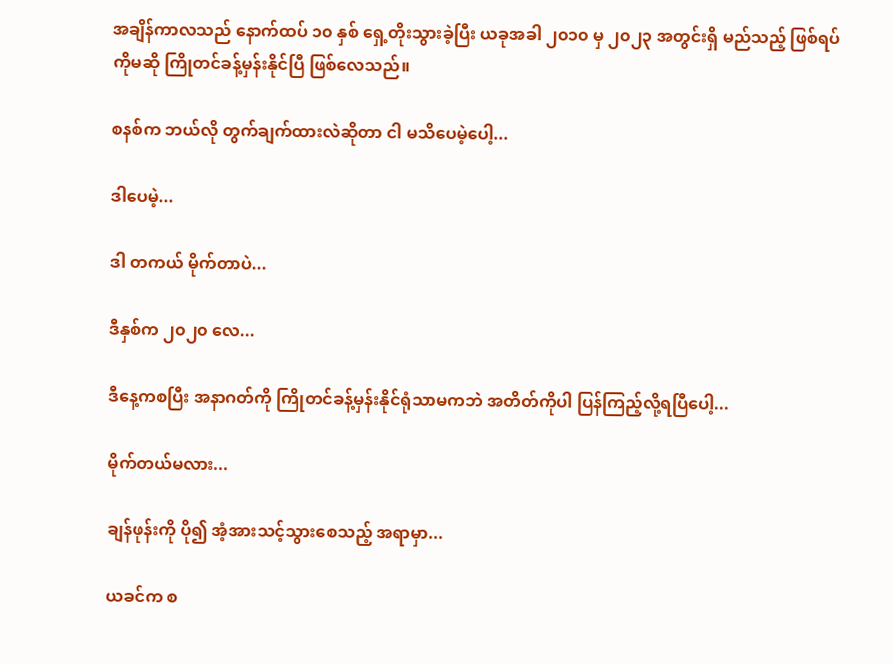အချိန်ကာလသည် နောက်ထပ် ၁၀ နှစ် ရှေ့တိုးသွားခဲ့ပြီး ယခုအခါ ၂၀၁၀ မှ ၂၀၂၃ အတွင်းရှိ မည်သည့် ဖြစ်ရပ်ကိုမဆို ကြိုတင်ခန့်မှန်းနိုင်ပြီ ဖြစ်လေသည်။

စနစ်က ဘယ်လို တွက်ချက်ထားလဲဆိုတာ ငါ မသိပေမဲ့ပေါ့...

ဒါပေမဲ့...

ဒါ တကယ် မိုက်တာပဲ...

ဒီနှစ်က ၂၀၂၀ လေ...

ဒီနေ့ကစပြီး အနာဂတ်ကို ကြိုတင်ခန့်မှန်းနိုင်ရုံသာမကဘဲ အတိတ်ကိုပါ ပြန်ကြည့်လို့ရပြီပေါ့...

မိုက်တယ်မလား...

ချန်ဖုန်းကို ပို၍ အံ့အားသင့်သွားစေသည့် အရာမှာ...

ယခင်က စ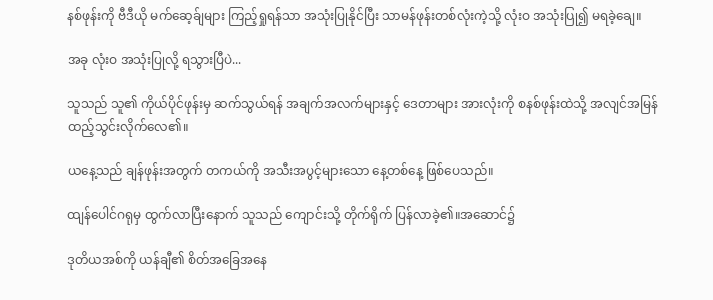နစ်ဖုန်းကို ဗီဒီယို မက်ဆေ့ခ်ျများ ကြည့်ရှုရန်သာ အသုံးပြုနိုင်ပြီး သာမန်ဖုန်းတစ်လုံးကဲ့သို့ လုံးဝ အသုံးပြု၍ မရခဲ့ချေ။

အခု လုံးဝ အသုံးပြုလို့ ရသွားပြီပဲ...

သူသည် သူ၏ ကိုယ်ပိုင်ဖုန်းမှ ဆက်သွယ်ရန် အချက်အလက်များနှင့် ဒေတာများ အားလုံးကို စနစ်ဖုန်းထဲသို့ အလျင်အမြန် ထည့်သွင်းလိုက်လေ၏။

ယနေ့သည် ချန်ဖုန်းအတွက် တကယ်ကို အသီးအပွင့်များသော နေ့တစ်နေ့ ဖြစ်ပေသည်။

ထျန်ပေါင်ဂရုမှ ထွက်လာပြီးနောက် သူသည် ကျောင်းသို့ တိုက်ရိုက် ပြန်လာခဲ့၏။အဆောင်၌

ဒုတိယအစ်ကို ယန်ချီ၏ စိတ်အခြေအနေ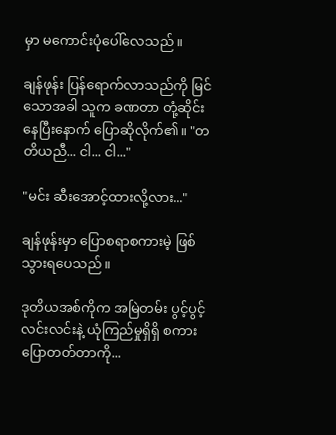မှာ မကောင်းပုံပေါ်လေသည်။

ချန်ဖုန်း ပြန်ရောက်လာသည်ကို မြင်သောအခါ သူက ခဏတာ တုံ့ဆိုင်းနေပြီးနောက် ပြောဆိုလိုက်၏။ "တတိယညီ... ငါ... ငါ..."

"မင်း ဆီးအောင့်ထားလို့လား..."

ချန်ဖုန်းမှာ ပြောစရာစကားမဲ့ ဖြစ်သွားရပေသည်။

ဒုတိယအစ်ကိုက အမြဲတမ်း ပွင့်ပွင့်လင်းလင်းနဲ့ ယုံကြည်မှုရှိရှိ စကားပြောတတ်တာကို...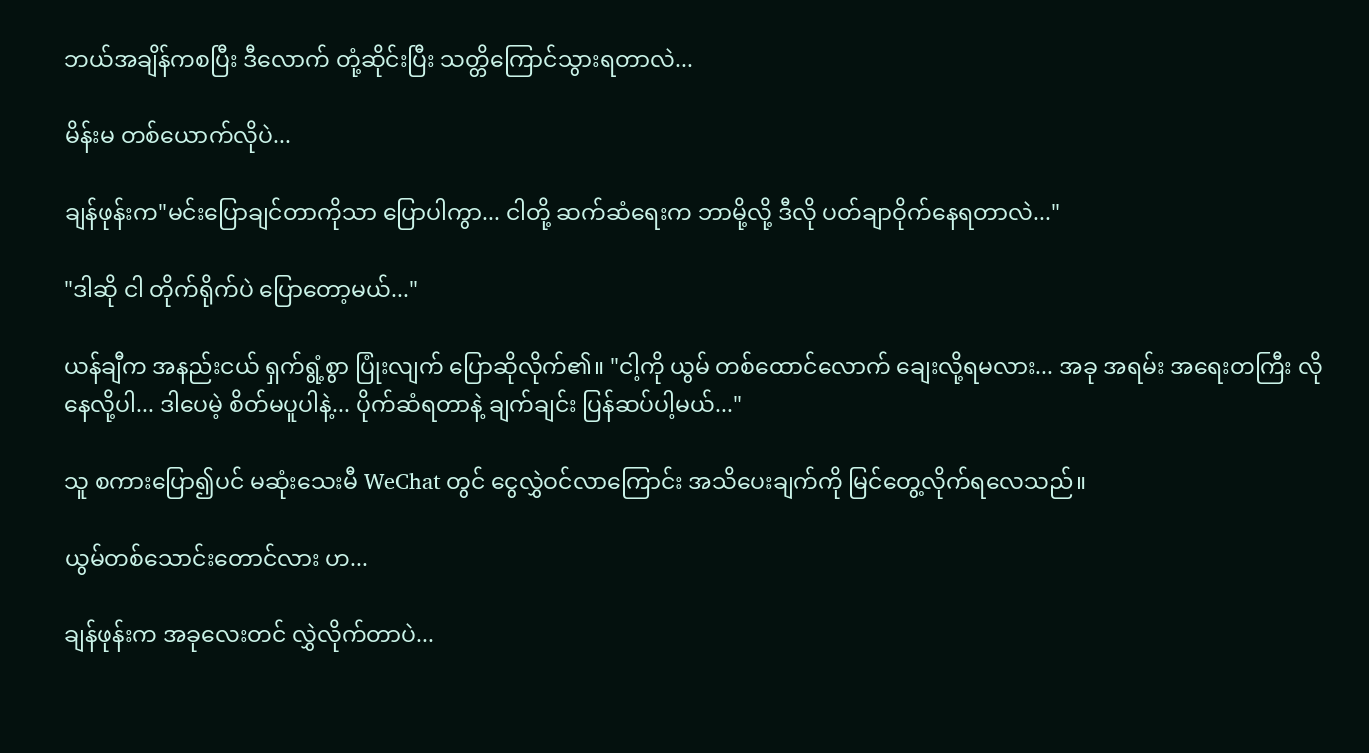ဘယ်အချိန်ကစပြီး ဒီလောက် တုံ့ဆိုင်းပြီး သတ္တိကြောင်သွားရတာလဲ...

မိန်းမ တစ်ယောက်လိုပဲ...

ချန်ဖုန်းက"မင်းပြောချင်တာကိုသာ ပြောပါကွာ... ငါတို့ ဆက်ဆံရေးက ဘာမို့လို့ ဒီလို ပတ်ချာဝိုက်နေရတာလဲ..."

"ဒါဆို ငါ တိုက်ရိုက်ပဲ ပြောတော့မယ်..."

ယန်ချီက အနည်းငယ် ရှက်ရွံ့စွာ ပြုံးလျက် ပြောဆိုလိုက်၏။ "ငါ့ကို ယွမ် တစ်ထောင်လောက် ချေးလို့ရမလား... အခု အရမ်း အရေးတကြီး လိုနေလို့ပါ... ဒါပေမဲ့ စိတ်မပူပါနဲ့... ပိုက်ဆံရတာနဲ့ ချက်ချင်း ပြန်ဆပ်ပါ့မယ်..."

သူ စကားပြော၍ပင် မဆုံးသေးမီ WeChat တွင် ငွေလွှဲဝင်လာကြောင်း အသိပေးချက်ကို မြင်တွေ့လိုက်ရလေသည်။

ယွမ်တစ်သောင်းတောင်လား ဟ...

ချန်ဖုန်းက အခုလေးတင် လွှဲလိုက်တာပဲ...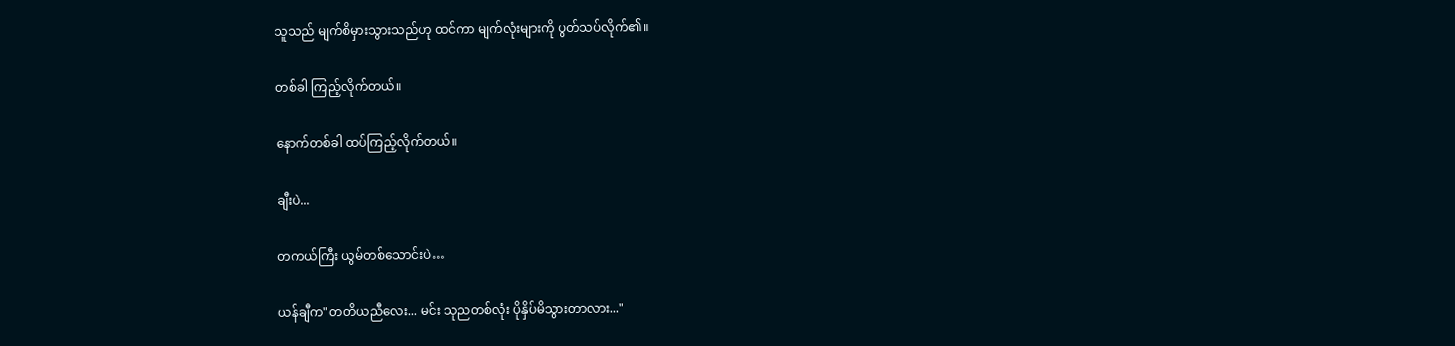သူသည် မျက်စိမှားသွားသည်ဟု ထင်ကာ မျက်လုံးများကို ပွတ်သပ်လိုက်၏။

တစ်ခါ ကြည့်လိုက်တယ်။

နောက်တစ်ခါ ထပ်ကြည့်လိုက်တယ်။

ချီးပဲ...

တကယ်ကြီး ယွမ်တစ်သောင်းပဲ…

ယန်ချီက"တတိယညီလေး... မင်း သုညတစ်လုံး ပိုနှိပ်မိသွားတာလား..."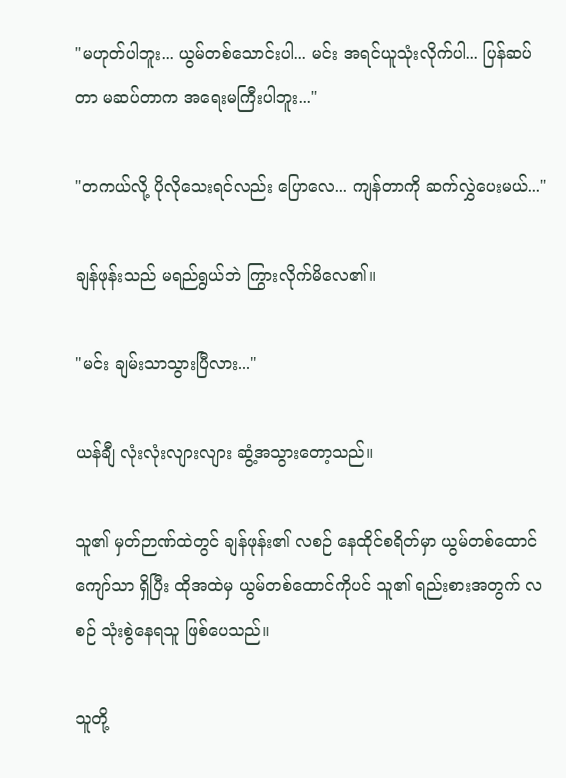"မဟုတ်ပါဘူး... ယွမ်တစ်သောင်းပါ... မင်း အရင်ယူသုံးလိုက်ပါ... ပြန်ဆပ်တာ မဆပ်တာက အရေးမကြီးပါဘူး..."

"တကယ်လို့ ပိုလိုသေးရင်လည်း ပြောလေ... ကျန်တာကို ဆက်လွှဲပေးမယ်..."

ချန်ဖုန်းသည် မရည်ရွယ်ဘဲ ကြွားလိုက်မိလေ၏။

"မင်း ချမ်းသာသွားပြီလား..."

ယန်ချီ လုံးလုံးလျားလျား ဆွံ့အသွားတော့သည်။

သူ၏ မှတ်ဉာဏ်ထဲတွင် ချန်ဖုန်း၏ လစဉ် နေထိုင်စရိတ်မှာ ယွမ်တစ်ထောင်ကျော်သာ ရှိပြီး ထိုအထဲမှ ယွမ်တစ်ထောင်ကိုပင် သူ၏ ရည်းစားအတွက် လစဉ် သုံးစွဲနေရသူ ဖြစ်ပေသည်။

သူတို့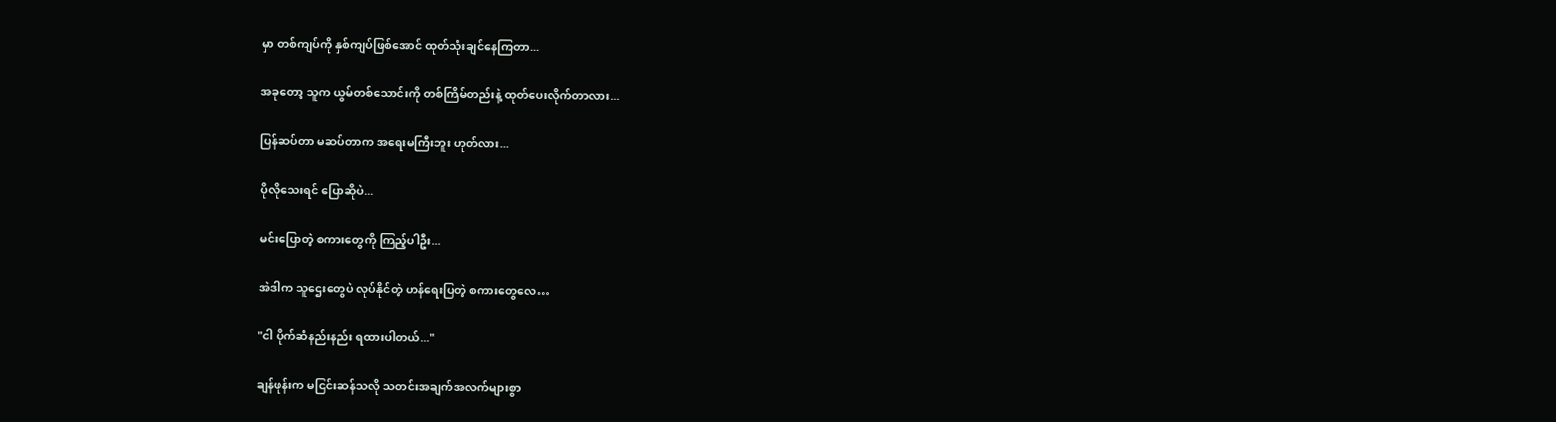မှာ တစ်ကျပ်ကို နှစ်ကျပ်ဖြစ်အောင် ထုတ်သုံးချင်နေကြတာ...

အခုတော့ သူက ယွမ်တစ်သောင်းကို တစ်ကြိမ်တည်းနဲ့ ထုတ်ပေးလိုက်တာလား...

ပြန်ဆပ်တာ မဆပ်တာက အရေးမကြီးဘူး ဟုတ်လား...

ပိုလိုသေးရင် ပြောဆိုပဲ...

မင်းပြောတဲ့ စကားတွေကို ကြည့်ပါဦး...

အဲဒါက သူဌေးတွေပဲ လုပ်နိုင်တဲ့ ဟန်ရေးပြတဲ့ စကားတွေလေ…

"ငါ ပိုက်ဆံနည်းနည်း ရထားပါတယ်..."

ချန်ဖုန်းက မငြင်းဆန်သလို သတင်းအချက်အလက်များစွာ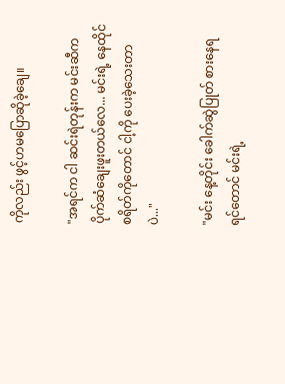ကိုလည်း ဖွင့်ဟမပြောဆိုခဲ့ချေ။

"အရင်က ငါ ဆင်းရဲတုန်းက မင်းဆီက ပိုက်ဆံချေးဖူးတယ်လေ... မင်းရဲ့ နေထိုင်စရိတ်ကိုတောင် ငါ့ကို ပေးခဲ့သေးတာပဲ..."

"မင်း နေ့တိုင်း ခေါက်ဆွဲပြုတ် စားနေရရင်တောင် မင်းရဲ့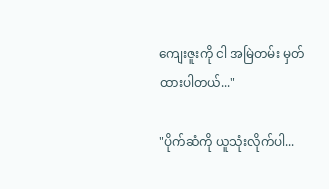ကျေးဇူးကို ငါ အမြဲတမ်း မှတ်ထားပါတယ်..."

"ပိုက်ဆံကို ယူသုံးလိုက်ပါ...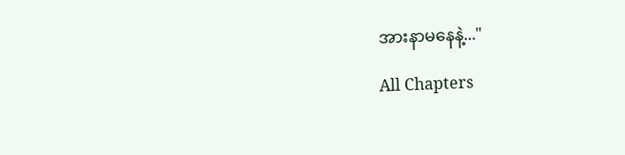အားနာမနေနဲ့..."

All Chapters